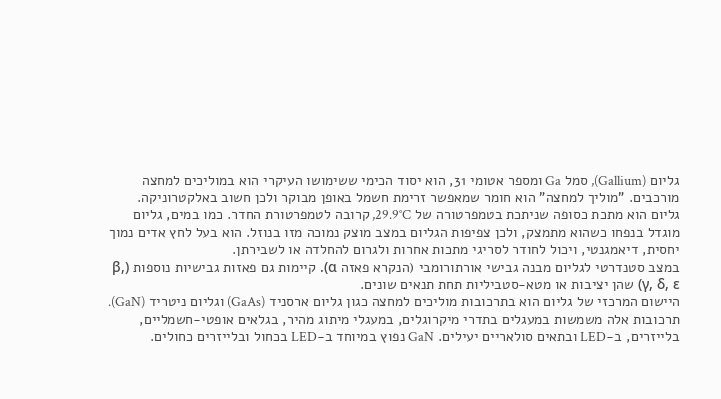גליום (Gallium), סמל Ga ומספר אטומי 31, הוא יסוד הכימי ששימושו העיקרי הוא במוליכים למחצה מורכבים. "מוליך למחצה" הוא חומר שמאפשר זרימת חשמל באופן מבוקר ולכן חשוב באלקטרוניקה.
גליום הוא מתכת כסופה שניתכת בטמפרטורה של 29.9°C, קרובה לטמפרטורת החדר. כמו במים, גליום מוגדל בנפחו כשהוא מתמצק, ולכן צפיפות הגליום במצב מוצק נמוכה מזו בנוזל. הוא בעל לחץ אדים נמוך יחסית, דיאמגנטי, ויכול לחודר לסריגי מתכות אחרות ולגרום להחלדה או לשבירתן.
במצב סטנדרטי לגליום מבנה גבישי אורתורומבי (הנקרא פאזה α). קיימות גם פאזות גבישיות נוספות (β, γ, δ, ε) שהן יציבות או מטא-סטביליות תחת תנאים שונים.
היישום המרכזי של גליום הוא בתרכובות מוליכים למחצה כגון גליום ארסניד (GaAs) וגליום ניטריד (GaN). תרכובות אלה משמשות במעגלים בתדרי מיקרוגלים, במעגלי מיתוג מהיר, בגלאים אופטי‑חשמליים, בלייזרים, ב‑LED ובתאים סולאריים יעילים. GaN נפוץ במיוחד ב‑LED בכחול ובלייזרים כחולים.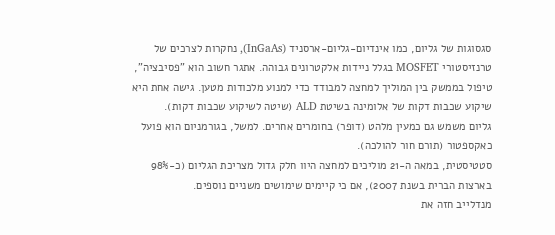סגסוגות של גליום, כמו אינדיום‑גליום‑ארסניד (InGaAs), נחקרות לצרכים של טרנזיסטורי MOSFET בגלל ניידות אלקטרונים גבוהה. אתגר חשוב הוא "פסיבציה", טיפול בממשק בין המוליך למחצה למבודד כדי למנוע מלכודות מטען. גישה אחת היא שיקוע שכבות דקות של אלומינה בשיטת ALD (שיטה לשיקוע שכבות דקות).
גליום משמש גם כמעין מלהט (דופר) בחומרים אחרים. למשל, בגורמניום הוא פועל כאקספטור (תורם חור להולכה).
סטטיסטית, במאה ה‑21 מוליכים למחצה היוו חלק גדול מצריכת הגליום (כ‑98% בארצות הברית בשנת 2007), אם כי קיימים שימושים משניים נוספים.
מנדלייב חזה את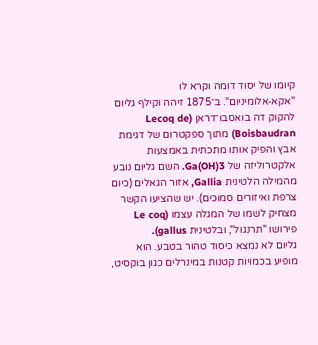קיומו של יסוד דומה וקרא לו "אקא‑אלומיניום". ב־1875 זיהה וקילף גליום להקוק דה בואסבו־דראן (Lecoq de Boisbaudran) מתוך ספקטרום של דגימת אבץ והפיק אותו מתכתית באמצעות אלקטרוליזה של Ga(OH)3. השם גליום נובע מהמילה הלטינית Gallia, אזור הגאלים (כיום צרפת ואיזורים סמוכים). יש שהציעו הקשר מצחיק לשמו של המגלה עצמו (Le coq פירושו "תרנגול", ובלטינית gallus).
גליום לא נמצא כיסוד טהור בטבע. הוא מופיע בכמויות קטנות במינרלים כגון בוקסיט,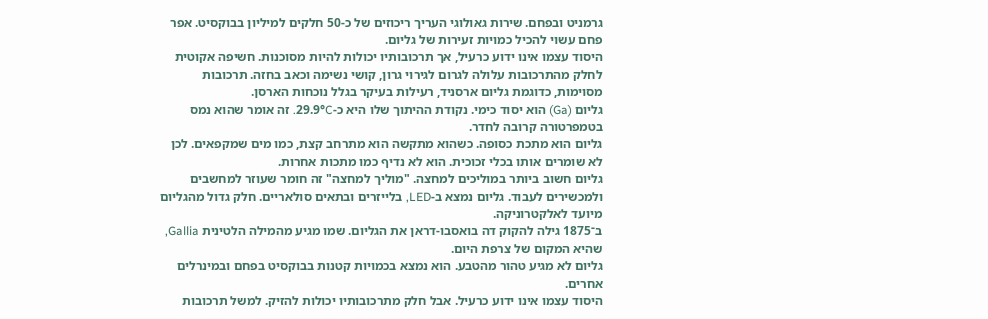גרמניט ובפחם. שירות גאולוגי העריך ריכוזים של כ‑50 חלקים למיליון בבוקסיט. אפר פחם עשוי להכיל כמויות זעירות של גליום.
היסוד עצמו אינו ידוע כרעיל, אך תרכובותיו יכולות להיות מסוכנות. חשיפה אקוטית לחלק מהתרכובות עלולה לגרום לגירוי גרון, קושי נשימה וכאב בחזה. תרכובות מסוימות, כדוגמת גליום ארסניד, רעילות בעיקר בגלל נוכחות הארסן.
גליום (Ga) הוא יסוד כימי. נקודת ההיתוך שלו היא כ‑29.9°C. זה אומר שהוא נמס בטמפרטורה קרובה לחדר.
גליום הוא מתכת כסופה. כשהוא מתקשה הוא מתרחב קצת, כמו מים שמקפאים. לכן לא שומרים אותו בכלי זכוכית. הוא לא נדיף כמו מתכות אחרות.
גליום חשוב ביותר במוליכים למחצה. "מוליך למחצה" זה חומר שעוזר למחשבים ולמכשירים לעבוד. גליום נמצא ב‑LED, בלייזרים ובתאים סולאריים. חלק גדול מהגליום מיועד לאלקטרוניקה.
ב־1875 גילה להקוק דה בואסבו‑דראן את הגליום. שמו מגיע מהמילה הלטינית Gallia, שהיא המקום של צרפת היום.
גליום לא מגיע טהור מהטבע. הוא נמצא בכמויות קטנות בבוקסיט בפחם ובמינרלים אחרים.
היסוד עצמו אינו ידוע כרעיל. אבל חלק מתרכובותיו יכולות להזיק. למשל תרכובות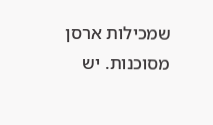שמכילות ארסן מסוכנות. יש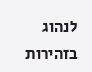לנהוג בזהירות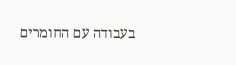בעבודה עם החומרים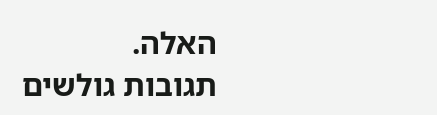האלה.
תגובות גולשים